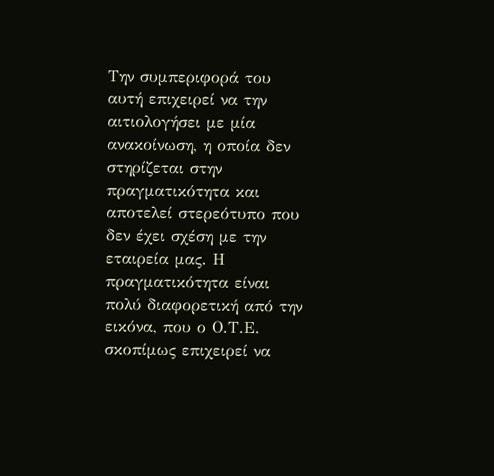Την συμπεριφορά του αυτή επιχειρεί να την αιτιολογήσει με μία ανακοίνωση, η οποία δεν στηρίζεται στην πραγματικότητα και αποτελεί στερεότυπο που δεν έχει σχέση με την εταιρεία μας. Η πραγματικότητα είναι πολύ διαφορετική από την εικόνα, που ο Ο.Τ.Ε. σκοπίμως επιχειρεί να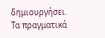δημιουργήσει.
Τα πραγματικά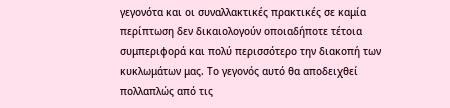γεγονότα και οι συναλλακτικές πρακτικές σε καμία περίπτωση δεν δικαιολογούν οποιαδήποτε τέτοια συμπεριφορά και πολύ περισσότερο την διακοπή των κυκλωμάτων μας. Το γεγονός αυτό θα αποδειχθεί πολλαπλώς από τις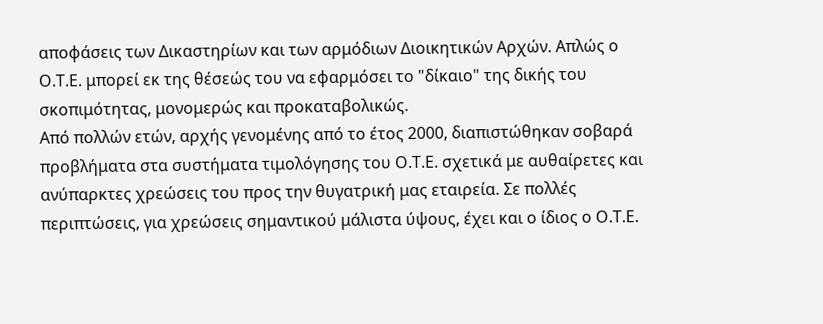αποφάσεις των Δικαστηρίων και των αρμόδιων Διοικητικών Αρχών. Απλώς ο Ο.Τ.Ε. μπορεί εκ της θέσεώς του να εφαρμόσει το "δίκαιο" της δικής του σκοπιμότητας, μονομερώς και προκαταβολικώς.
Από πολλών ετών, αρχής γενομένης από το έτος 2000, διαπιστώθηκαν σοβαρά προβλήματα στα συστήματα τιμολόγησης του Ο.Τ.Ε. σχετικά με αυθαίρετες και ανύπαρκτες χρεώσεις του προς την θυγατρική μας εταιρεία. Σε πολλές περιπτώσεις, για χρεώσεις σημαντικού μάλιστα ύψους, έχει και ο ίδιος ο Ο.Τ.Ε.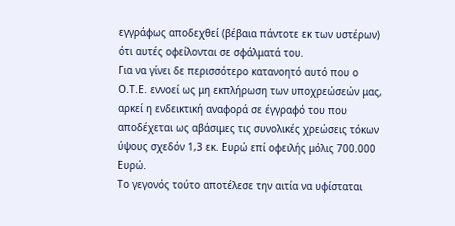εγγράφως αποδεχθεί (βέβαια πάντοτε εκ των υστέρων) ότι αυτές οφείλονται σε σφάλματά του.
Για να γίνει δε περισσότερο κατανοητό αυτό που ο Ο.Τ.Ε. εννοεί ως μη εκπλήρωση των υποχρεώσεών μας, αρκεί η ενδεικτική αναφορά σε έγγραφό του που αποδέχεται ως αβάσιμες τις συνολικές χρεώσεις τόκων ύψους σχεδόν 1,3 εκ. Ευρώ επί οφειλής μόλις 700.000 Ευρώ.
Το γεγονός τούτο αποτέλεσε την αιτία να υφίσταται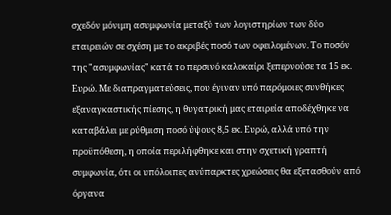σχεδόν μόνιμη ασυμφωνία μεταξύ των λογιστηρίων των δύο εταιρειών σε σχέση με το ακριβές ποσό των οφειλομένων. Το ποσόν της "ασυμφωνίας" κατά το περσινό καλοκαίρι ξεπερνούσε τα 15 εκ. Ευρώ. Με διαπραγματεύσεις, που έγιναν υπό παρόμοιες συνθήκες εξαναγκαστικής πίεσης, η θυγατρική μας εταιρεία αποδέχθηκε να καταβάλει με ρύθμιση ποσό ύψους 8,5 εκ. Ευρώ, αλλά υπό την προϋπόθεση, η οποία περιλήφθηκε και στην σχετική γραπτή συμφωνία, ότι οι υπόλοιπες ανύπαρκτες χρεώσεις θα εξετασθούν από όργανα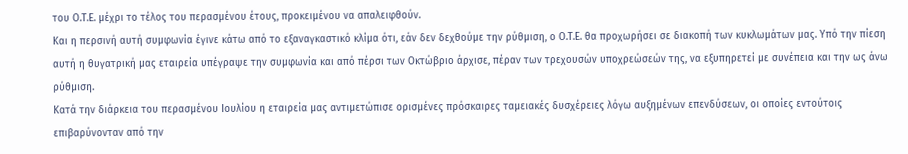του Ο.Τ.Ε. μέχρι το τέλος του περασμένου έτους, προκειμένου να απαλειφθούν.
Και η περσινή αυτή συμφωνία έγινε κάτω από το εξαναγκαστικό κλίμα ότι, εάν δεν δεχθούμε την ρύθμιση, ο Ο.Τ.Ε. θα προχωρήσει σε διακοπή των κυκλωμάτων μας. Υπό την πίεση αυτή η θυγατρική μας εταιρεία υπέγραψε την συμφωνία και από πέρσι των Οκτώβριο άρχισε, πέραν των τρεχουσών υποχρεώσεών της, να εξυπηρετεί με συνέπεια και την ως άνω ρύθμιση.
Κατά την διάρκεια του περασμένου Ιουλίου η εταιρεία μας αντιμετώπισε ορισμένες πρόσκαιρες ταμειακές δυσχέρειες λόγω αυξημένων επενδύσεων, οι οποίες εντούτοις επιβαρύνονταν από την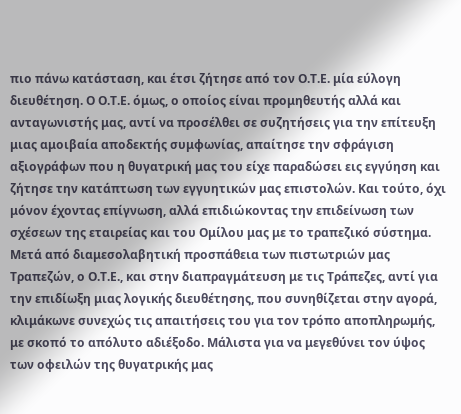πιο πάνω κατάσταση, και έτσι ζήτησε από τον Ο.Τ.Ε. μία εύλογη διευθέτηση. Ο Ο.Τ.Ε. όμως, ο οποίος είναι προμηθευτής αλλά και ανταγωνιστής μας, αντί να προσέλθει σε συζητήσεις για την επίτευξη μιας αμοιβαία αποδεκτής συμφωνίας, απαίτησε την σφράγιση αξιογράφων που η θυγατρική μας του είχε παραδώσει εις εγγύηση και ζήτησε την κατάπτωση των εγγυητικών μας επιστολών. Και τούτο, όχι μόνον έχοντας επίγνωση, αλλά επιδιώκοντας την επιδείνωση των σχέσεων της εταιρείας και του Ομίλου μας με το τραπεζικό σύστημα.
Μετά από διαμεσολαβητική προσπάθεια των πιστωτριών μας Τραπεζών, ο Ο.Τ.Ε., και στην διαπραγμάτευση με τις Τράπεζες, αντί για την επιδίωξη μιας λογικής διευθέτησης, που συνηθίζεται στην αγορά, κλιμάκωνε συνεχώς τις απαιτήσεις του για τον τρόπο αποπληρωμής, με σκοπό το απόλυτο αδιέξοδο. Μάλιστα για να μεγεθύνει τον ύψος των οφειλών της θυγατρικής μας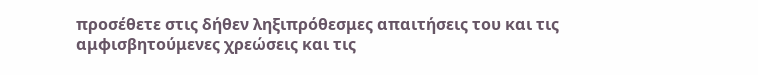προσέθετε στις δήθεν ληξιπρόθεσμες απαιτήσεις του και τις αμφισβητούμενες χρεώσεις και τις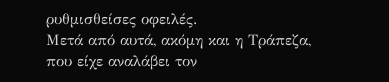ρυθμισθείσες οφειλές.
Μετά από αυτά, ακόμη και η Τράπεζα, που είχε αναλάβει τον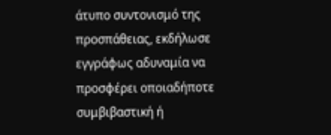άτυπο συντονισμό της προσπάθειας, εκδήλωσε εγγράφως αδυναμία να προσφέρει οποιαδήποτε συμβιβαστική ή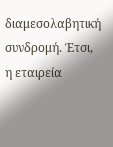διαμεσολαβητική συνδρομή. Έτσι, η εταιρεία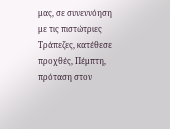μας, σε συνεννόηση με τις πιστώτριες Τράπεζες, κατέθεσε προχθές, Πέμπτη, πρόταση στον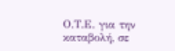Ο.Τ.Ε. για την καταβολή, σε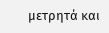μετρητά και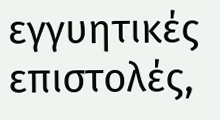εγγυητικές επιστολές,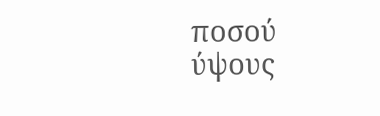ποσού ύψους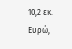10,2 εκ. Ευρώ,